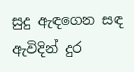සුදු ඇඳගෙන සඳ ඇවිදින් දුර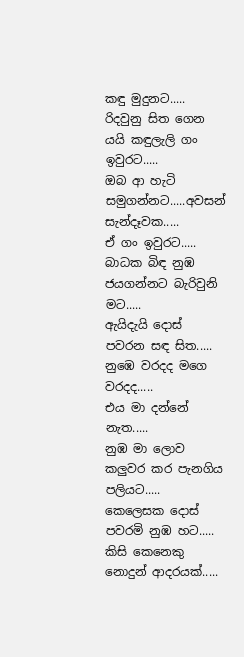කඳු මුදුනට.....
රිදවුනු සිත ගෙන යයි කඳුලැලි ගං ඉවුරට.....
ඔබ ආ හැටි සමුගන්නට.....අවසන් සැන්දෑවක.....
ඒ ගං ඉවුරට.....
බාධක බිඳ නුඹ ජයගන්නට බැරිවුනි මට.....
ඇයිදැයි දොස් පවරන සඳ සිත.....
නුඹෙ වරදද මගෙ වරදද.....
එය මා දන්නේ නැත.....
නුඹ මා ලොව කලුවර කර පැනගිය පලියට.....
කෙලෙසක දොස් පවරමි නුඹ හට.....
කිසි කෙනෙකු නොදුන් ආදරයක්.....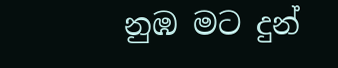නුඹ මට දුන්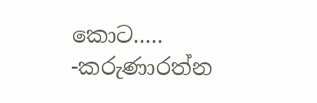කොට.....
-කරුණාරත්න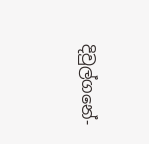දිවුල්ගනේ-